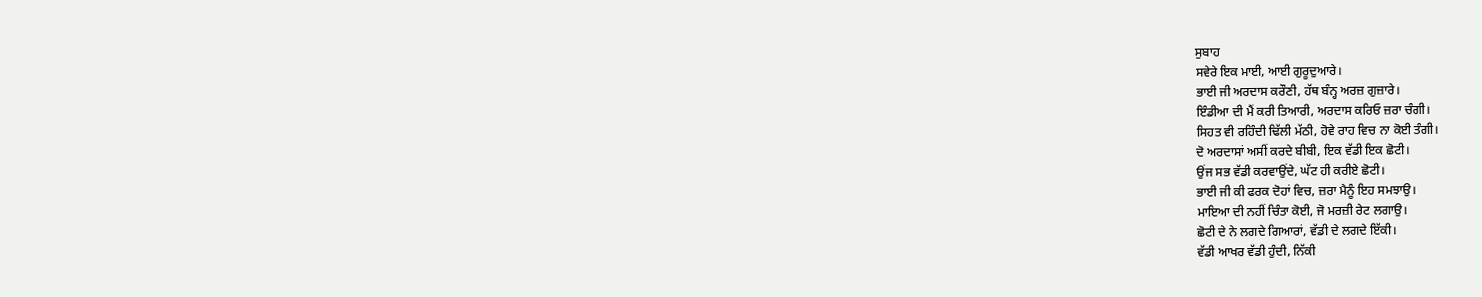ਸੁਬਾਹ
ਸਵੇਰੇ ਇਕ ਮਾਈ, ਆਈ ਗੁਰੂਦੁਆਰੇ।
ਭਾਈ ਜੀ ਅਰਦਾਸ ਕਰੌਣੀ, ਹੱਥ ਬੰਨ੍ਹ ਅਰਜ਼ ਗੁਜ਼ਾਰੇ।
ਇੰਡੀਆ ਦੀ ਮੈਂ ਕਰੀ ਤਿਆਰੀ, ਅਰਦਾਸ ਕਰਿਓ ਜ਼ਰਾ ਚੰਗੀ।
ਸਿਹਤ ਵੀ ਰਹਿੰਦੀ ਢਿੱਲੀ ਮੱਠੀ, ਹੋਵੇ ਰਾਹ ਵਿਚ ਨਾ ਕੋਈ ਤੰਗੀ।
ਦੋ ਅਰਦਾਸਾਂ ਅਸੀਂ ਕਰਦੇ ਬੀਬੀ, ਇਕ ਵੱਡੀ ਇਕ ਛੋਟੀ।
ਉਂਜ ਸਭ ਵੱਡੀ ਕਰਵਾਉਂਦੇ, ਘੱਟ ਹੀ ਕਰੀਏ ਛੋਟੀ।
ਭਾਈ ਜੀ ਕੀ ਫਰਕ ਦੋਹਾਂ ਵਿਚ, ਜ਼ਰਾ ਮੈਨੂੰ ਇਹ ਸਮਝਾਉ।
ਮਾਇਆ ਦੀ ਨਹੀਂ ਚਿੰਤਾ ਕੋਈ, ਜੋ ਮਰਜ਼ੀ ਰੇਟ ਲਗਾਉ।
ਛੋਟੀ ਦੇ ਨੇ ਲਗਦੇ ਗਿਆਰਾਂ, ਵੱਡੀ ਦੇ ਲਗਦੇ ਇੱਕੀ।
ਵੱਡੀ ਆਖਰ ਵੱਡੀ ਹੁੰਦੀ, ਨਿੱਕੀ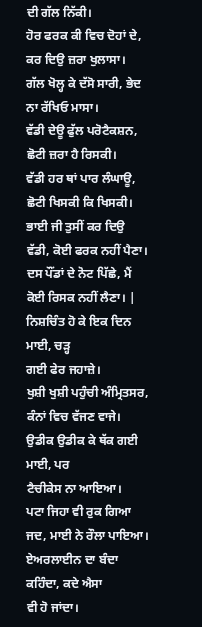ਦੀ ਗੱਲ ਨਿੱਕੀ।
ਹੋਰ ਫਰਕ ਕੀ ਵਿਚ ਦੋਹਾਂ ਦੇ, ਕਰ ਦਿਉ ਜ਼ਰਾ ਖੁਲਾਸਾ।
ਗੱਲ ਖੋਲ੍ਹ ਕੇ ਦੱਸੋ ਸਾਰੀ, ਭੇਦ ਨਾ ਰੱਖਿਓ ਮਾਸਾ।
ਵੱਡੀ ਦੇਊ ਫੁੱਲ ਪਰੋਟੈਕਸ਼ਨ, ਛੋਟੀ ਜ਼ਰਾ ਹੈ ਰਿਸਕੀ।
ਵੱਡੀ ਹਰ ਥਾਂ ਪਾਰ ਲੰਘਾਊ, ਛੋਟੀ ਖਿਸਕੀ ਕਿ ਖਿਸਕੀ।
ਭਾਈ ਜੀ ਤੁਸੀਂ ਕਰ ਦਿਉ ਵੱਡੀ, ਕੋਈ ਫਰਕ ਨਹੀਂ ਪੈਣਾ।
ਦਸ ਪੌਂਡਾਂ ਦੇ ਨੋਟ ਪਿੱਛੇ, ਮੈਂ ਕੋਈ ਰਿਸਕ ਨਹੀਂ ਲੈਣਾ। |
ਨਿਸ਼ਚਿੰਤ ਹੋ ਕੇ ਇਕ ਦਿਨ ਮਾਈ, ਚੜ੍ਹ
ਗਈ ਫੇਰ ਜਹਾਜ਼ੇ।
ਖੁਸ਼ੀ ਖੁਸ਼ੀ ਪਹੁੰਚੀ ਅੰਮ੍ਰਿਤਸਰ, ਕੰਨਾਂ ਵਿਚ ਵੱਜਣ ਵਾਜੇ।
ਉਡੀਕ ਉਡੀਕ ਕੇ ਥੱਕ ਗਈ ਮਾਈ, ਪਰ
ਟੈਚੀਕੇਸ ਨਾ ਆਇਆ।
ਪਟਾ ਜਿਹਾ ਵੀ ਰੁਕ ਗਿਆ ਜਦ, ਮਾਈ ਨੇ ਰੌਲਾ ਪਾਇਆ।
ਏਅਰਲਾਈਨ ਦਾ ਬੰਦਾ ਕਹਿੰਦਾ, ਕਦੇ ਐਸਾ
ਵੀ ਹੋ ਜਾਂਦਾ।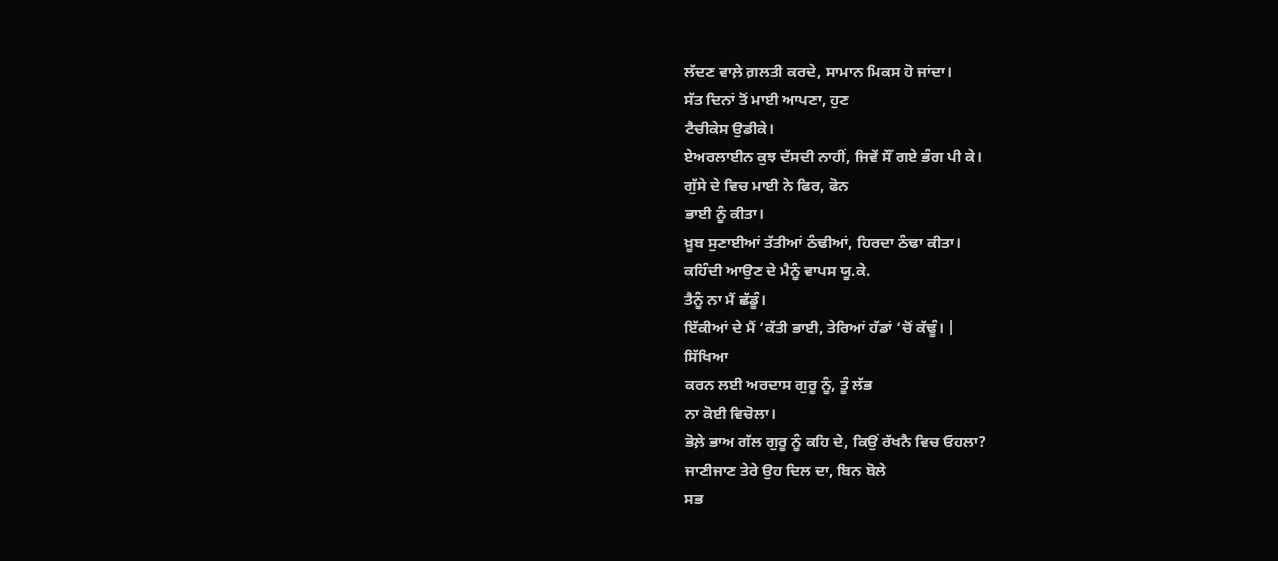ਲੱਦਣ ਵਾਲ਼ੇ ਗ਼ਲਤੀ ਕਰਦੇ, ਸਾਮਾਨ ਮਿਕਸ ਹੋ ਜਾਂਦਾ।
ਸੱਤ ਦਿਨਾਂ ਤੋਂ ਮਾਈ ਆਪਣਾ, ਹੁਣ
ਟੈਚੀਕੇਸ ਉਡੀਕੇ।
ਏਅਰਲਾਈਨ ਕੁਝ ਦੱਸਦੀ ਨਾਹੀਂ, ਜਿਵੇਂ ਸੌਂ ਗਏ ਭੰਗ ਪੀ ਕੇ।
ਗੁੱਸੇ ਦੇ ਵਿਚ ਮਾਈ ਨੇ ਫਿਰ, ਫੋਨ
ਭਾਈ ਨੂੰ ਕੀਤਾ।
ਖ਼ੂਬ ਸੁਣਾਈਆਂ ਤੱਤੀਆਂ ਠੰਢੀਆਂ, ਹਿਰਦਾ ਠੰਢਾ ਕੀਤਾ।
ਕਹਿੰਦੀ ਆਉਣ ਦੇ ਮੈਨੂੰ ਵਾਪਸ ਯੂ.ਕੇ.
ਤੈਨੂੰ ਨਾ ਮੈਂ ਛੱਡੂੰ।
ਇੱਕੀਆਂ ਦੇ ਮੈਂ ‘ਕੱਤੀ ਭਾਈ, ਤੇਰਿਆਂ ਹੱਡਾਂ ‘ਚੋਂ ਕੱਢੂੰ। |
ਸਿੱਖਿਆ
ਕਰਨ ਲਈ ਅਰਦਾਸ ਗੁਰੂ ਨੂੰ, ਤੂੰ ਲੱਭ
ਨਾ ਕੋਈ ਵਿਚੋਲਾ।
ਭੋਲ਼ੇ ਭਾਅ ਗੱਲ ਗੁਰੂ ਨੂੰ ਕਹਿ ਦੇ, ਕਿਉਂ ਰੱਖਨੈ ਵਿਚ ਓਹਲਾ?
ਜਾਣੀਜਾਣ ਤੇਰੇ ਉਹ ਦਿਲ ਦਾ, ਬਿਨ ਬੋਲੇ
ਸਭ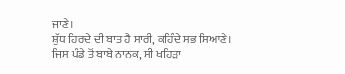ਜਾਣੇ।
ਸ਼ੁੱਧ ਹਿਰਦੇ ਦੀ ਬਾਤ ਹੈ ਸਾਰੀ, ਕਹਿੰਦੇ ਸਭ ਸਿਆਣੇ।
ਜਿਸ ਪੰਡੇ ਤੋਂ ਬਾਬੇ ਨਾਨਕ, ਸੀ ਖਹਿੜਾ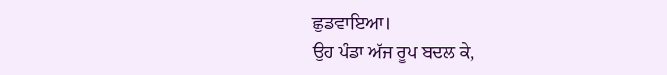ਛੁਡਵਾਇਆ।
ਉਹ ਪੰਡਾ ਅੱਜ ਰੂਪ ਬਦਲ ਕੇ,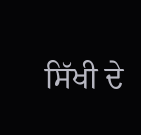ਸਿੱਖੀ ਦੇ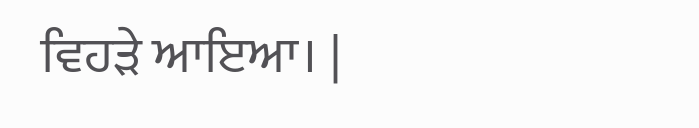ਵਿਹੜੇ ਆਇਆ। |